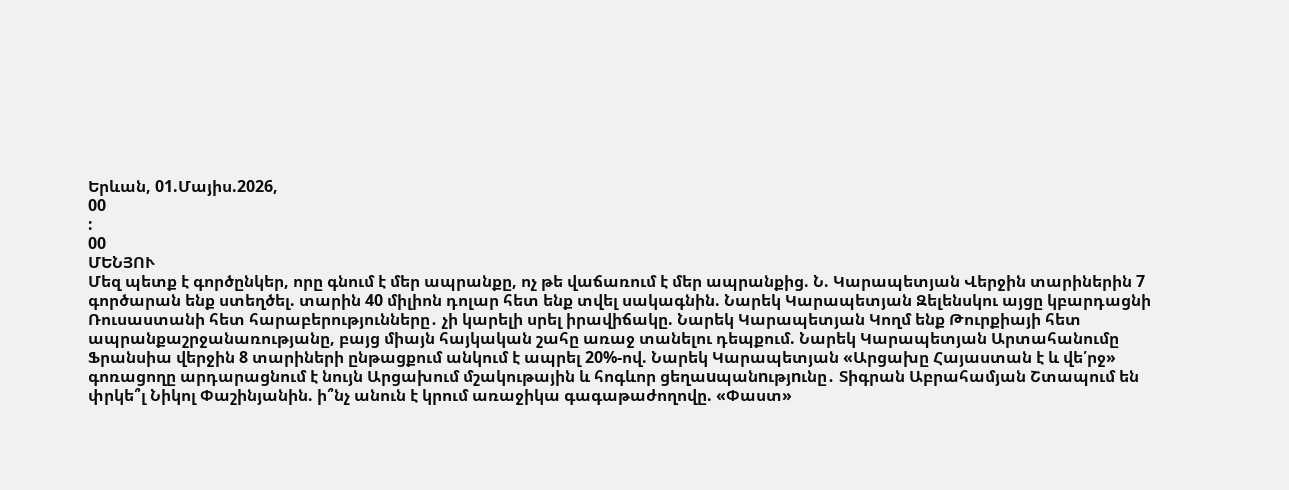Երևան, 01.Մայիս.2026,
00
:
00
ՄԵՆՅՈՒ
Մեզ պետք է գործընկեր, որը գնում է մեր ապրանքը, ոչ թե վաճառում է մեր ապրանքից. Ն. Կարապետյան Վերջին տարիներին 7 գործարան ենք ստեղծել. տարին 40 միլիոն դոլար հետ ենք տվել սակագնին. Նարեկ Կարապետյան Զելենսկու այցը կբարդացնի Ռուսաստանի հետ հարաբերությունները․ չի կարելի սրել իրավիճակը. Նարեկ Կարապետյան Կողմ ենք Թուրքիայի հետ ապրանքաշրջանառությանը, բայց միայն հայկական շահը առաջ տանելու դեպքում. Նարեկ Կարապետյան Արտահանումը Ֆրանսիա վերջին 8 տարիների ընթացքում անկում է ապրել 20%-ով. Նարեկ Կարապետյան «Արցախը Հայաստան է և վե՛րջ» գոռացողը արդարացնում է նույն Արցախում մշակութային և հոգևոր ցեղաuպանnւթյnւնը․ Տիգրան Աբրահամյան Շտապում են փրկե՞լ Նիկոլ Փաշինյանին. ի՞նչ անուն է կրում առաջիկա գագաթաժողովը. «Փաստ»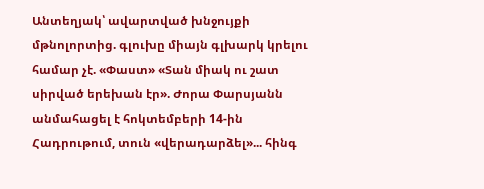Անտեղյակ՝ ավարտված խնջույքի մթնոլորտից. գլուխը միայն գլխարկ կրելու համար չէ. «Փաստ» «Տան միակ ու շատ սիրված երեխան էր». Ժորա Փարսյանն անմահացել է հոկտեմբերի 14-ին Հադրութում, տուն «վերադարձել»... հինգ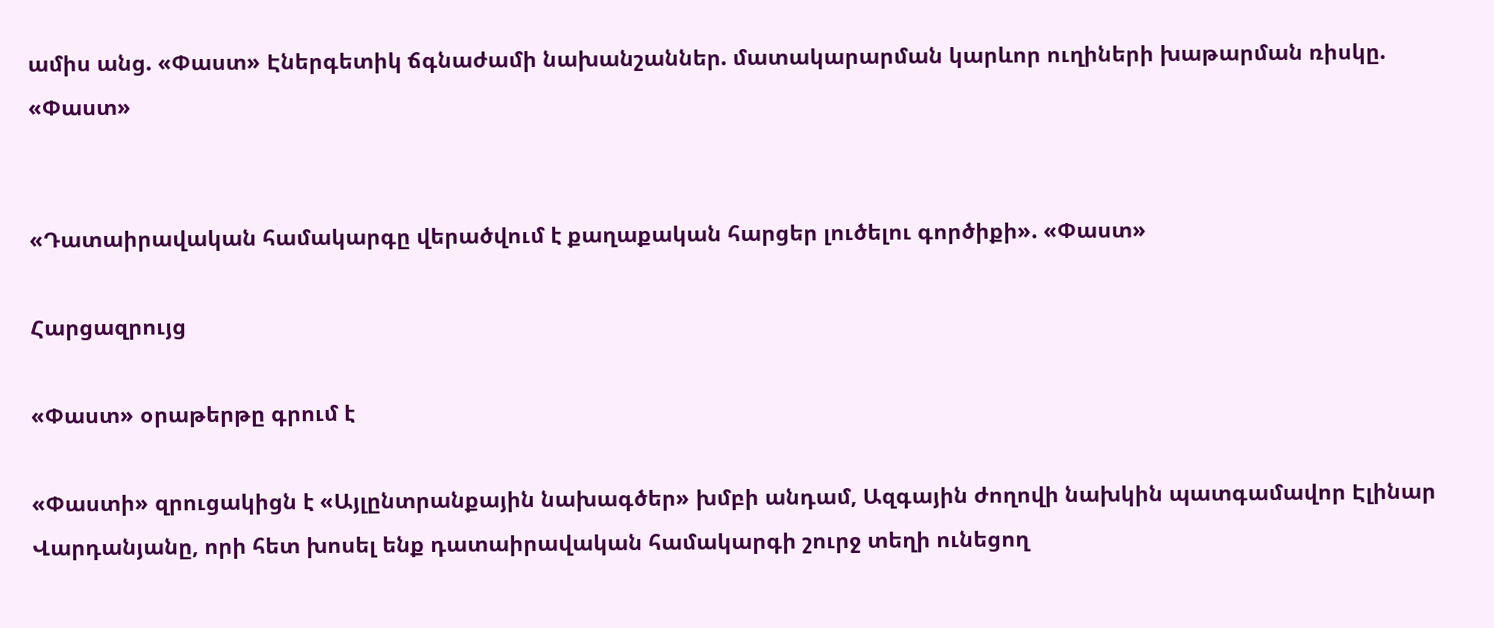ամիս անց. «Փաստ» Էներգետիկ ճգնաժամի նախանշաններ. մատակարարման կարևոր ուղիների խաթարման ռիսկը. «Փաստ»


«Դատաիրավական համակարգը վերածվում է քաղաքական հարցեր լուծելու գործիքի». «Փաստ»

Հարցազրույց

«Փաստ» օրաթերթը գրում է

«Փաստի» զրուցակիցն է «Այլընտրանքային նախագծեր» խմբի անդամ, Ազգային ժողովի նախկին պատգամավոր Էլինար Վարդանյանը, որի հետ խոսել ենք դատաիրավական համակարգի շուրջ տեղի ունեցող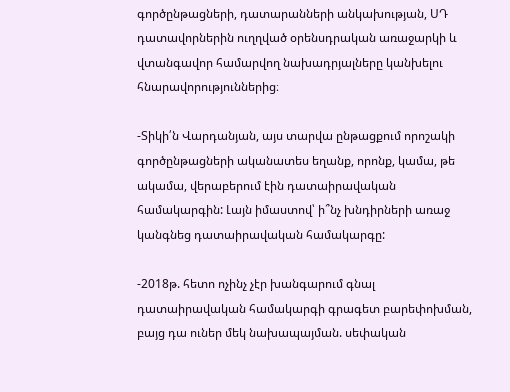գործընթացների, դատարանների անկախության, ՍԴ դատավորներին ուղղված օրենսդրական առաջարկի և վտանգավոր համարվող նախադրյալները կանխելու հնարավորություններից։

-Տիկի՛ն Վարդանյան, այս տարվա ընթացքում որոշակի գործընթացների ականատես եղանք, որոնք, կամա, թե ակամա, վերաբերում էին դատաիրավական համակարգին: Լայն իմաստով՝ ի՞նչ խնդիրների առաջ կանգնեց դատաիրավական համակարգը:

-2018թ. հետո ոչինչ չէր խանգարում գնալ դատաիրավական համակարգի գրագետ բարեփոխման, բայց դա ուներ մեկ նախապայման. սեփական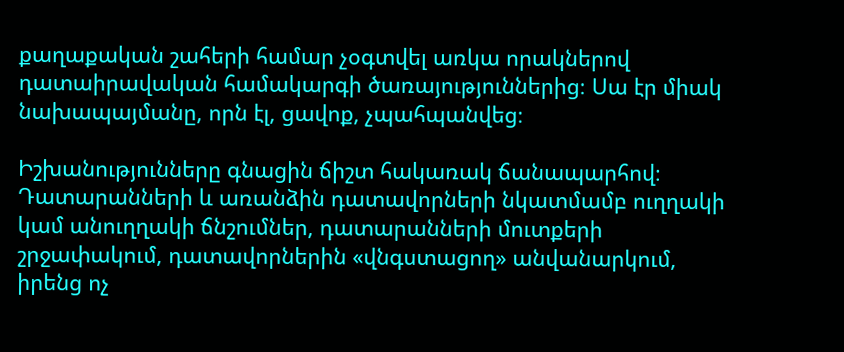քաղաքական շահերի համար չօգտվել առկա որակներով դատաիրավական համակարգի ծառայություններից։ Սա էր միակ նախապայմանը, որն էլ, ցավոք, չպահպանվեց։

Իշխանությունները գնացին ճիշտ հակառակ ճանապարհով։ Դատարանների և առանձին դատավորների նկատմամբ ուղղակի կամ անուղղակի ճնշումներ, դատարանների մուտքերի շրջափակում, դատավորներին «վնգստացող» անվանարկում, իրենց ոչ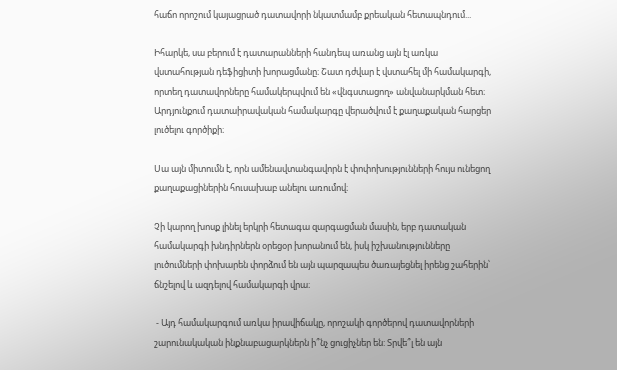հաճո որոշում կայացրած դատավորի նկատմամբ քրեական հետապնդում...

Իհարկե, սա բերում է դատարանների հանդեպ առանց այն էլ առկա վստահության դեֆիցիտի խորացմանը։ Շատ դժվար է վստահել մի համակարգի, որտեղ դատավորները համակերպվում են «վնգստացող» անվանարկման հետ։ Արդյունքում դատաիրավական համակարգը վերածվում է քաղաքական հարցեր լուծելու գործիքի։

Սա այն միտումն է, որն ամենավտանգավորն է փոփոխությունների հույս ունեցող քաղաքացիներին հուսախաբ անելու առումով։

Չի կարող խոսք լինել երկրի հետագա զարգացման մասին, երբ դատական համակարգի խնդիրներն օրեցօր խորանում են, իսկ իշխանությունները լուծումների փոխարեն փորձում են այն պարզապես ծառայեցնել իրենց շահերին՝ ճնշելով և ազդելով համակարգի վրա։

 - Այդ համակարգում առկա իրավիճակը, որոշակի գործերով դատավորների շարունակական ինքնաբացարկներն ի՞նչ ցուցիչներ են: Տրվե՞լ են այն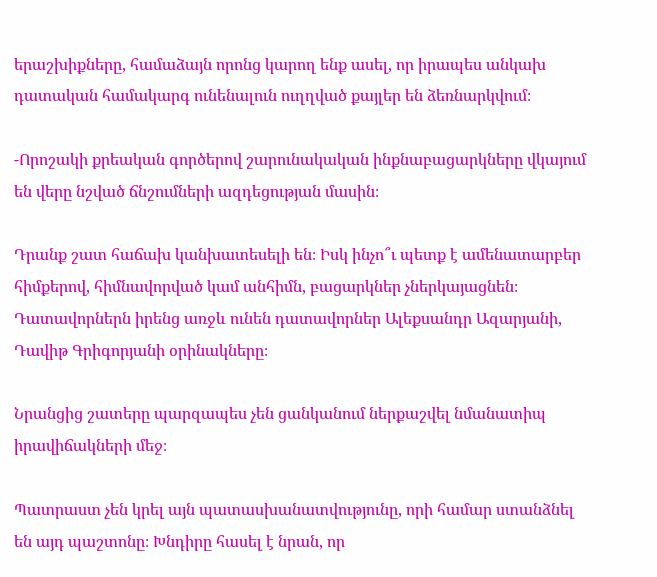երաշխիքները, համաձայն որոնց կարող ենք ասել, որ իրապես անկախ դատական համակարգ ունենալուն ուղղված քայլեր են ձեռնարկվում։

-Որոշակի քրեական գործերով շարունակական ինքնաբացարկները վկայում են վերը նշված ճնշումների ազդեցության մասին։

Դրանք շատ հաճախ կանխատեսելի են։ Իսկ ինչո՞ւ պետք է ամենատարբեր հիմքերով, հիմնավորված կամ անհիմն, բացարկներ չներկայացնեն։ Դատավորներն իրենց առջև ունեն դատավորներ Ալեքսանդր Ազարյանի, Դավիթ Գրիգորյանի օրինակները։

Նրանցից շատերը պարզապես չեն ցանկանում ներքաշվել նմանատիպ իրավիճակների մեջ։

Պատրաստ չեն կրել այն պատասխանատվությունը, որի համար ստանձնել են այդ պաշտոնը։ Խնդիրը հասել է նրան, որ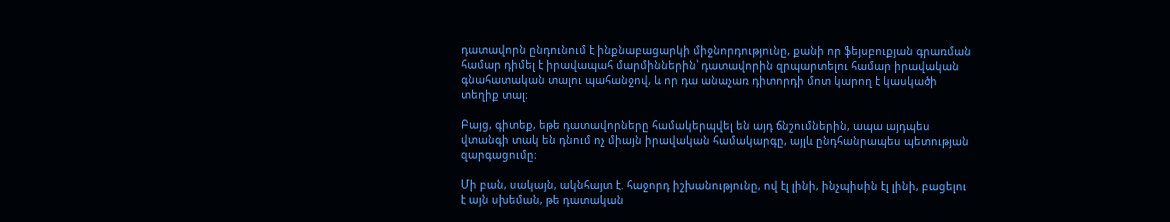դատավորն ընդունում է ինքնաբացարկի միջնորդությունը, քանի որ ֆեյսբուքյան գրառման համար դիմել է իրավապահ մարմիններին՝ դատավորին զրպարտելու համար իրավական գնահատական տալու պահանջով, և որ դա անաչառ դիտորդի մոտ կարող է կասկածի տեղիք տալ։

Բայց, գիտեք, եթե դատավորները համակերպվել են այդ ճնշումներին, ապա այդպես վտանգի տակ են դնում ոչ միայն իրավական համակարգը, այլև ընդհանրապես պետության զարգացումը։

Մի բան, սակայն, ակնհայտ է. հաջորդ իշխանությունը, ով էլ լինի, ինչպիսին էլ լինի, բացելու է այն սխեման, թե դատական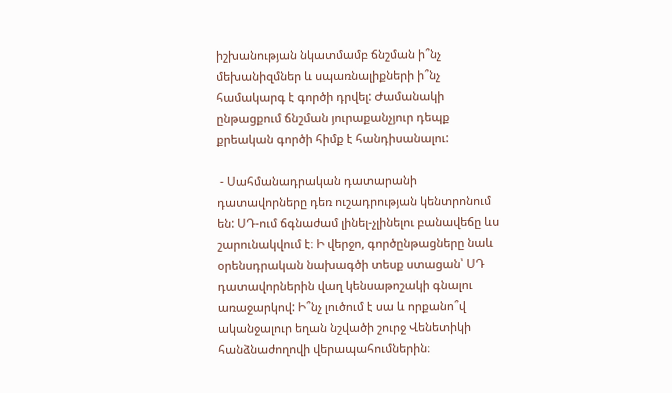իշխանության նկատմամբ ճնշման ի՞նչ մեխանիզմներ և սպառնալիքների ի՞նչ համակարգ է գործի դրվել: Ժամանակի ընթացքում ճնշման յուրաքանչյուր դեպք քրեական գործի հիմք է հանդիսանալու:

 - Սահմանադրական դատարանի դատավորները դեռ ուշադրության կենտրոնում են: ՍԴ-ում ճգնաժամ լինել-չլինելու բանավեճը ևս շարունակվում է։ Ի վերջո, գործընթացները նաև օրենսդրական նախագծի տեսք ստացան՝ ՍԴ դատավորներին վաղ կենսաթոշակի գնալու առաջարկով: Ի՞նչ լուծում է սա և որքանո՞վ ականջալուր եղան նշվածի շուրջ Վենետիկի հանձնաժողովի վերապահումներին։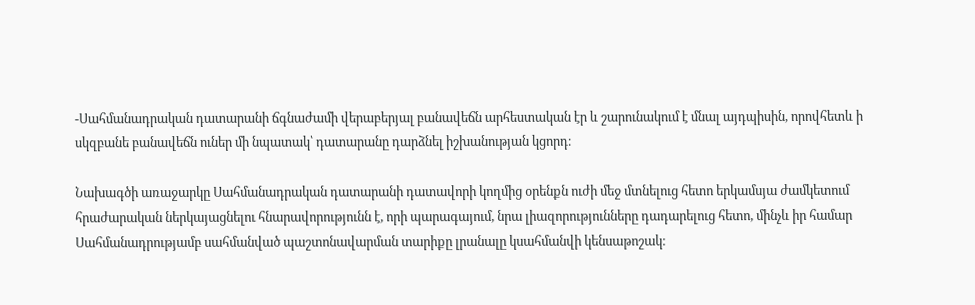-Սահմանադրական դատարանի ճգնաժամի վերաբերյալ բանավեճն արհեստական էր և շարունակում է մնալ այդպիսին, որովհետև ի սկզբանե բանավեճն ուներ մի նպատակ՝ դատարանը դարձնել իշխանության կցորդ։

Նախագծի առաջարկը Սահմանադրական դատարանի դատավորի կողմից օրենքն ուժի մեջ մտնելուց հետո երկամսյա ժամկետում հրաժարական ներկայացնելու հնարավորությունն է, որի պարագայում, նրա լիազորությունները դադարելուց հետո, մինչև իր համար Սահմանադրությամբ սահմանված պաշտոնավարման տարիքը լրանալը կսահմանվի կենսաթոշակ։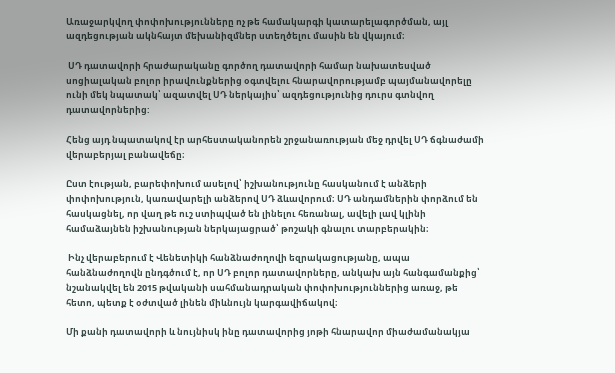Առաջարկվող փոփոխությունները ոչ թե համակարգի կատարելագործման, այլ ազդեցության ակնհայտ մեխանիզմներ ստեղծելու մասին են վկայում։

 ՍԴ դատավորի հրաժարականը գործող դատավորի համար նախատեսված սոցիալական բոլոր իրավունքներից օգտվելու հնարավորությամբ պայմանավորելը ունի մեկ նպատակ՝ ազատվել ՍԴ ներկայիս՝ ազդեցությունից դուրս գտնվող դատավորներից:

Հենց այդ նպատակով էր արհեստականորեն շրջանառության մեջ դրվել ՍԴ ճգնաժամի վերաբերյալ բանավեճը։

Ըստ էության, բարեփոխում ասելով՝ իշխանությունը հասկանում է անձերի փոփոխություն, կառավարելի անձերով ՍԴ ձևավորում։ ՍԴ անդամներին փորձում են հասկացնել, որ վաղ թե ուշ ստիպված են լինելու հեռանալ, ավելի լավ կլինի համաձայնեն իշխանության ներկայացրած՝ թոշակի գնալու տարբերակին։

 Ինչ վերաբերում է Վենետիկի հանձնաժողովի եզրակացությանը, ապա հանձնաժողովն ընդգծում է, որ ՍԴ բոլոր դատավորները, անկախ այն հանգամանքից՝ նշանակվել են 2015 թվականի սահմանադրական փոփոխություններից առաջ, թե հետո, պետք է օժտված լինեն միևնույն կարգավիճակով։

Մի քանի դատավորի և նույնիսկ ինը դատավորից յոթի հնարավոր միաժամանակյա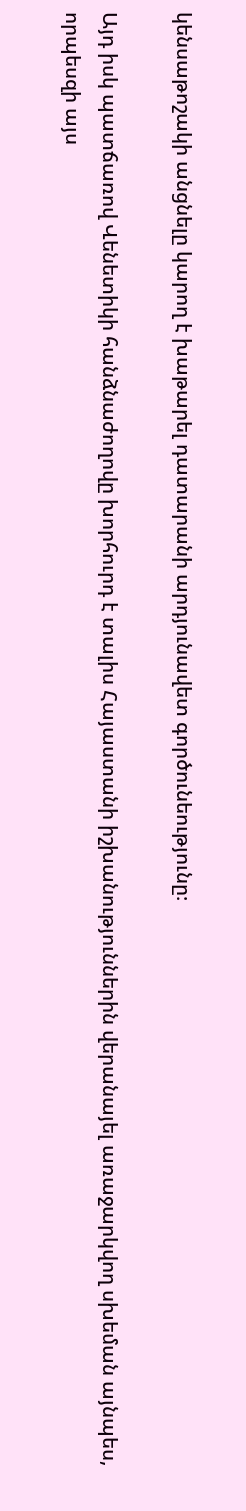կենսաթոշակի անցնելը կարող է խաթարել դատարանի արդյունավետ գործունեությունը։

Այդ իսկ պատճառով Վենետիկի հանձնաժողովը խորհուրդ է տալիս Հայաստանի իշխանություններին վերանայել առաջարկվող սխեման այնպես, որպեսզի այս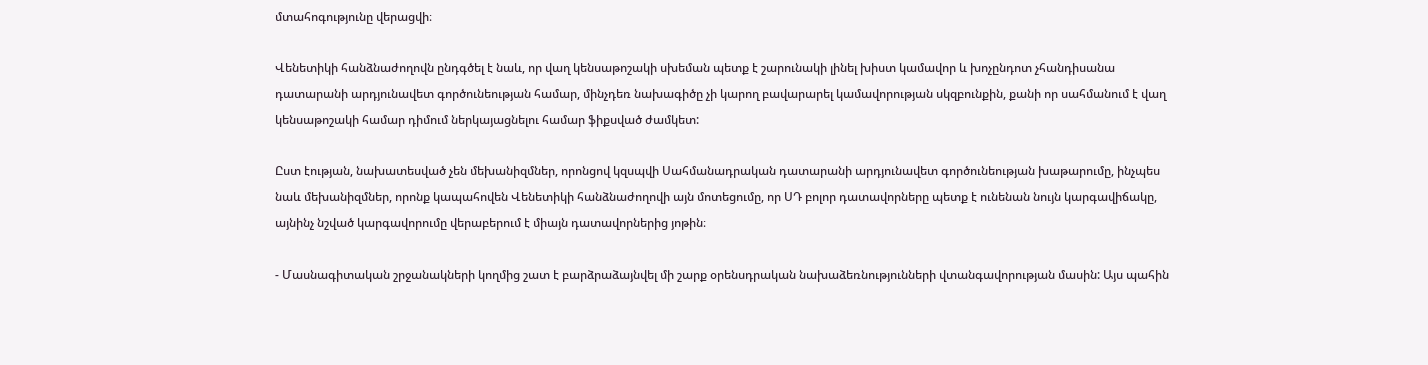մտահոգությունը վերացվի։

Վենետիկի հանձնաժողովն ընդգծել է նաև, որ վաղ կենսաթոշակի սխեման պետք է շարունակի լինել խիստ կամավոր և խոչընդոտ չհանդիսանա դատարանի արդյունավետ գործունեության համար, մինչդեռ նախագիծը չի կարող բավարարել կամավորության սկզբունքին, քանի որ սահմանում է վաղ կենսաթոշակի համար դիմում ներկայացնելու համար ֆիքսված ժամկետ:

Ըստ էության, նախատեսված չեն մեխանիզմներ, որոնցով կզսպվի Սահմանադրական դատարանի արդյունավետ գործունեության խաթարումը, ինչպես նաև մեխանիզմներ, որոնք կապահովեն Վենետիկի հանձնաժողովի այն մոտեցումը, որ ՍԴ բոլոր դատավորները պետք է ունենան նույն կարգավիճակը, այնինչ նշված կարգավորումը վերաբերում է միայն դատավորներից յոթին։

- Մասնագիտական շրջանակների կողմից շատ է բարձրաձայնվել մի շարք օրենսդրական նախաձեռնությունների վտանգավորության մասին: Այս պահին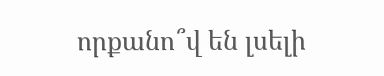որքանո՞վ են լսելի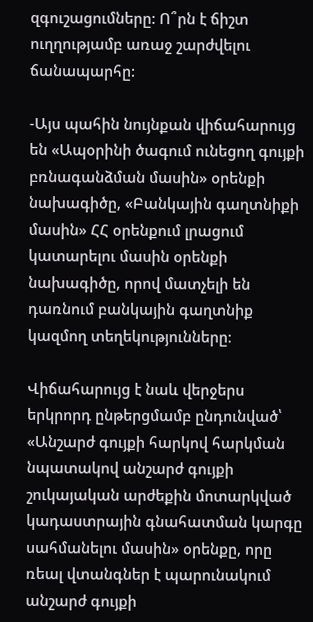զգուշացումները: Ո՞րն է ճիշտ ուղղությամբ առաջ շարժվելու ճանապարհը:

-Այս պահին նույնքան վիճահարույց են «Ապօրինի ծագում ունեցող գույքի բռնագանձման մասին» օրենքի նախագիծը, «Բանկային գաղտնիքի մասին» ՀՀ օրենքում լրացում կատարելու մասին օրենքի նախագիծը, որով մատչելի են դառնում բանկային գաղտնիք կազմող տեղեկությունները։

Վիճահարույց է նաև վերջերս երկրորդ ընթերցմամբ ընդունված՝ «Անշարժ գույքի հարկով հարկման նպատակով անշարժ գույքի շուկայական արժեքին մոտարկված կադաստրային գնահատման կարգը սահմանելու մասին» օրենքը, որը ռեալ վտանգներ է պարունակում անշարժ գույքի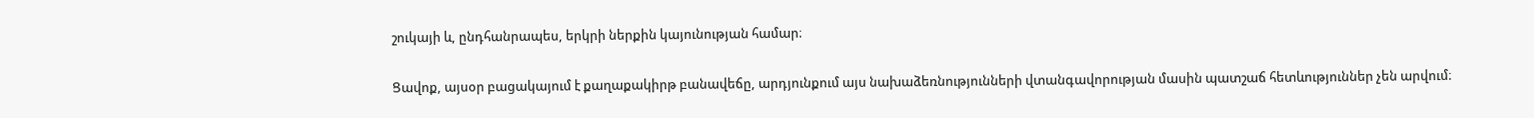շուկայի և, ընդհանրապես, երկրի ներքին կայունության համար։

Ցավոք, այսօր բացակայում է քաղաքակիրթ բանավեճը, արդյունքում այս նախաձեռնությունների վտանգավորության մասին պատշաճ հետևություններ չեն արվում։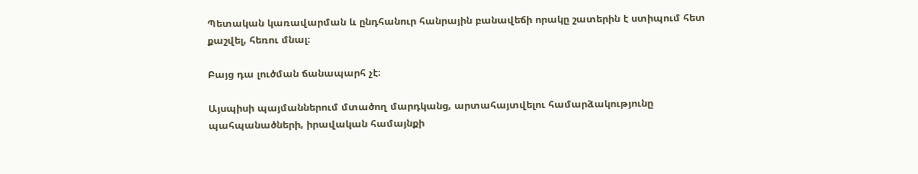Պետական կառավարման և ընդհանուր հանրային բանավեճի որակը շատերին է ստիպում հետ քաշվել, հեռու մնալ։

Բայց դա լուծման ճանապարհ չէ։

Այսպիսի պայմաններում մտածող մարդկանց, արտահայտվելու համարձակությունը պահպանածների, իրավական համայնքի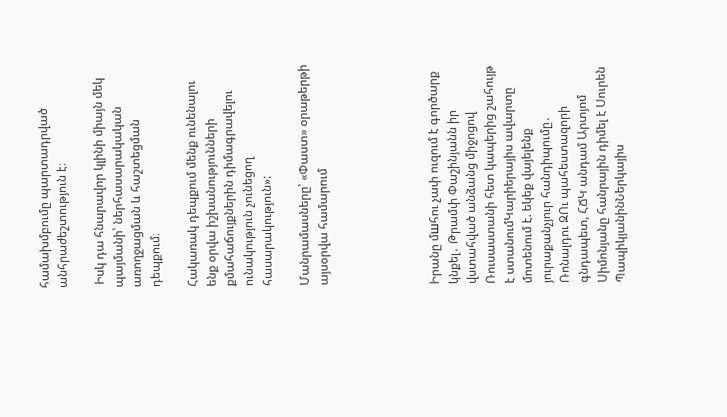համախմբումը պարտադրված անհրաժեշտություն է։

 Իսկ դա հնարավոր կլինի միայն մեկ պայմանի՝ ներհասարակական առողջացման և հաշտեցման դեպքում։

Հակառակ դեպքում մենք ունենալու ենք օրվա իշխանությունների քմահաճույքներին դիմագրավելու ունակություն չունեցող հասարակություն»:

Մանրամասները՝ «Փաստ» օրաթերթի այսօրվա համարում





Իրանը մшհու չափ ուզում է գործարք կնքել․ Թրամփ Փաշինյանն իր վստահված անձանց միջոցով Ռուսաստանի հետ կապերից շահույթ է ստանումԿարիերայիս ավարտը մոտենում է. եկեք վայելենք յուրաքանչյուր հանդիպումը․ Ռոնալդու ԶՈւ պահեստազորի գնդապետ, ՀՃԿ անդամ Արտյոմ Սիմոնյանը հանրային դիմել է Սուրեն ՊապիկյանինՆերկայիս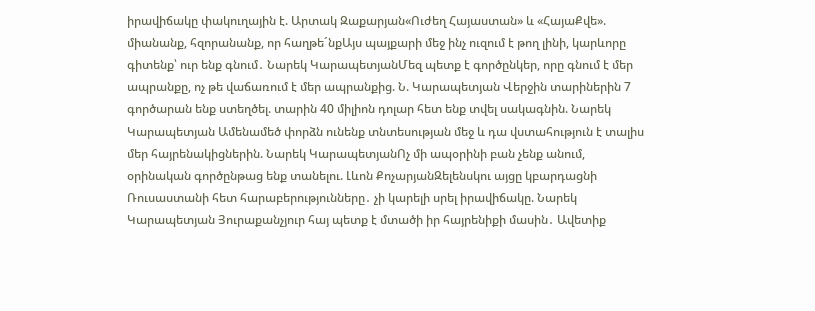իրավիճակը փակուղային է. Արտակ Զաքարյան«Ուժեղ Հայաստան» և «ՀայաՔվե». միանանք, հզորանանք, որ հաղթե´նքԱյս պայքարի մեջ ինչ ուզում է թող լինի, կարևորը գիտենք՝ ուր ենք գնում․ Նարեկ ԿարապետյանՄեզ պետք է գործընկեր, որը գնում է մեր ապրանքը, ոչ թե վաճառում է մեր ապրանքից. Ն. Կարապետյան Վերջին տարիներին 7 գործարան ենք ստեղծել. տարին 40 միլիոն դոլար հետ ենք տվել սակագնին. Նարեկ Կարապետյան Ամենամեծ փորձն ունենք տնտեսության մեջ և դա վստահություն է տալիս մեր հայրենակիցներին. Նարեկ ԿարապետյանՈչ մի ապօրինի բան չենք անում, օրինական գործընթաց ենք տանելու. Լևոն ՔոչարյանԶելենսկու այցը կբարդացնի Ռուսաստանի հետ հարաբերությունները․ չի կարելի սրել իրավիճակը. Նարեկ Կարապետյան Յուրաքանչյուր հայ պետք է մտածի իր հայրենիքի մասին․ Ավետիք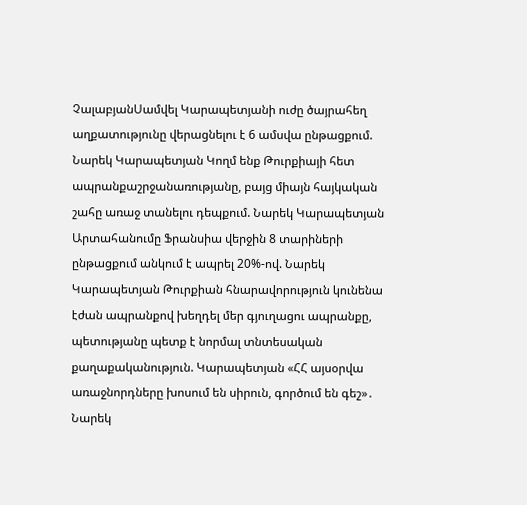ՉալաբյանՍամվել Կարապետյանի ուժը ծայրահեղ աղքատությունը վերացնելու է 6 ամսվա ընթացքում. Նարեկ Կարապետյան Կողմ ենք Թուրքիայի հետ ապրանքաշրջանառությանը, բայց միայն հայկական շահը առաջ տանելու դեպքում. Նարեկ Կարապետյան Արտահանումը Ֆրանսիա վերջին 8 տարիների ընթացքում անկում է ապրել 20%-ով. Նարեկ Կարապետյան Թուրքիան հնարավորություն կունենա էժան ապրանքով խեղդել մեր գյուղացու ապրանքը, պետությանը պետք է նորմալ տնտեսական քաղաքականություն. Կարապետյան «ՀՀ այսօրվա առաջնորդները խոսում են սիրուն, գործում են գեշ»․ Նարեկ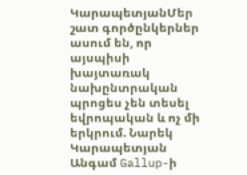ԿարապետյանՄեր շատ գործընկերներ ասում են, որ այսպիսի խայտառակ նախընտրական պրոցես չեն տեսել եվրոպական և ոչ մի երկրում. Նարեկ Կարապետյան Անգամ Gallup-ի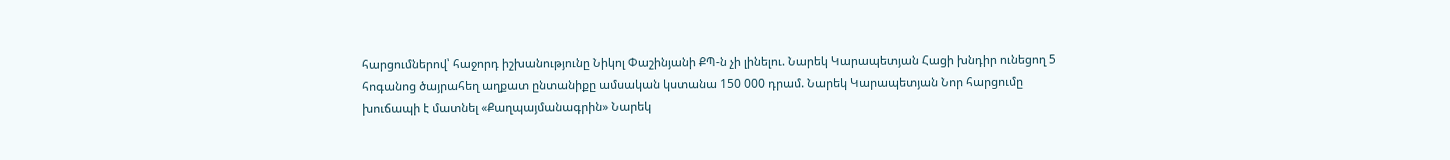հարցումներով՝ հաջորդ իշխանությունը Նիկոլ Փաշինյանի ՔՊ-ն չի լինելու. Նարեկ Կարապետյան Հացի խնդիր ունեցող 5 հոգանոց ծայրահեղ աղքատ ընտանիքը ամսական կստանա 150 000 դրամ. Նարեկ Կարապետյան Նոր հարցումը խուճապի է մատնել «Քաղպայմանագրին» Նարեկ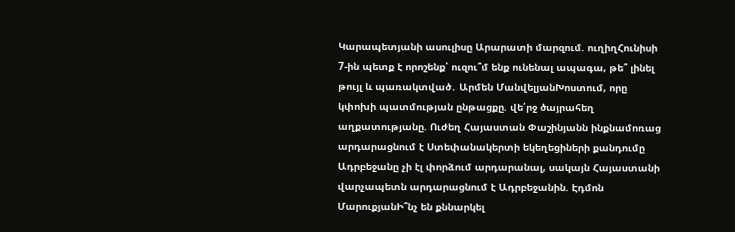Կարապետյանի ասուլիսը Արարատի մարզում. ուղիղՀունիսի 7-ին պետք է որոշենք՝ ուզու՞մ ենք ունենալ ապագա, թե՞ լինել թույլ և պառակտված․ Արմեն ՄանվելյանԽոստում, որը կփոխի պատմության ընթացքը. վե՛րջ ծայրահեղ աղքատությանը. Ուժեղ Հայաստան Փաշինյանն ինքնամոռաց արդարացնում է Ստեփանակերտի եկեղեցիների քանդումը Ադրբեջանը չի էլ փորձում արդարանալ, սակայն Հայաստանի վարչապետն արդարացնում է Ադրբեջանին. Էդմոն ՄարուքյանԻ՞նչ են քննարկել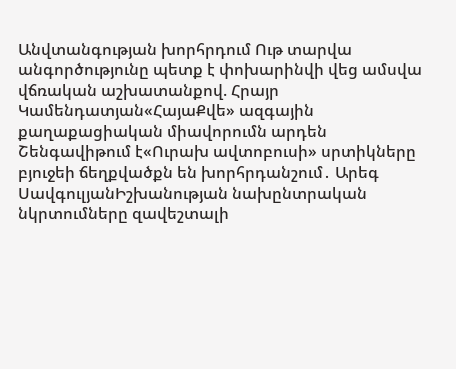Անվտանգության խորհրդում Ութ տարվա անգործությունը պետք է փոխարինվի վեց ամսվա վճռական աշխատանքով. Հրայր Կամենդատյան«ՀայաՔվե» ազգային քաղաքացիական միավորումն արդեն Շենգավիթում է«Ուրախ ավտոբուսի» սրտիկները բյուջեի ճեղքվածքն են խորհրդանշում․ Արեգ ՍավգուլյանԻշխանության նախընտրական նկրտումները զավեշտալի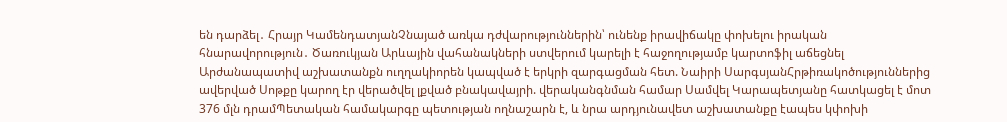են դարձել․ Հրայր ԿամենդատյանՉնայած առկա դժվարություններին՝ ունենք իրավիճակը փոխելու իրական հնարավորություն․ Ծառուկյան Արևային վահանակների ստվերում կարելի է հաջողությամբ կարտոֆիլ աճեցնել Արժանապատիվ աշխատանքն ուղղակիորեն կապված է երկրի զարգացման հետ. Նաիրի ՍարգսյանՀրթիռակոծություններից ավերված Սոթքը կարող էր վերածվել լքված բնակավայրի. վերականգնման համար Սամվել Կարապետյանը հատկացել է մոտ 376 մլն դրամՊետական համակարգը պետության ողնաշարն է, և նրա արդյունավետ աշխատանքը էապես կփոխի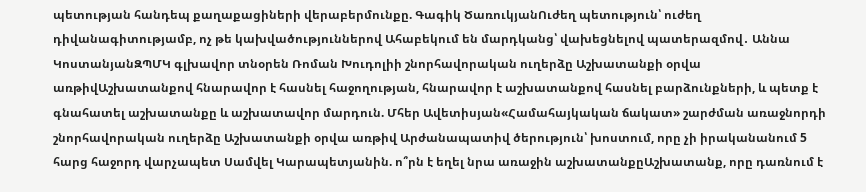պետության հանդեպ քաղաքացիների վերաբերմունքը. Գագիկ ԾառուկյանՈւժեղ պետություն՝ ուժեղ դիվանագիտությամբ, ոչ թե կախվածություններով Ահաբեկում են մարդկանց՝ վախեցնելով պատերազմով․ Աննա ԿոստանյանԶՊՄԿ գլխավոր տնօրեն Ռոման Խուդոլիի շնորհավորական ուղերձը Աշխատանքի օրվա առթիվԱշխատանքով հնարավոր է հասնել հաջողության, հնարավոր է աշխատանքով հասնել բարձունքների, և պետք է գնահատել աշխատանքը և աշխատավոր մարդուն. Մհեր Ավետիսյան«Համահայկական ճակատ» շարժման առաջնորդի շնորհավորական ուղերձը Աշխատանքի օրվա առթիվ Արժանապատիվ ծերություն՝ խոստում, որը չի իրականանում 5 հարց հաջորդ վարչապետ Սամվել Կարապետյանին. ո՞րն է եղել նրա առաջին աշխատանքըԱշխատանք, որը դառնում է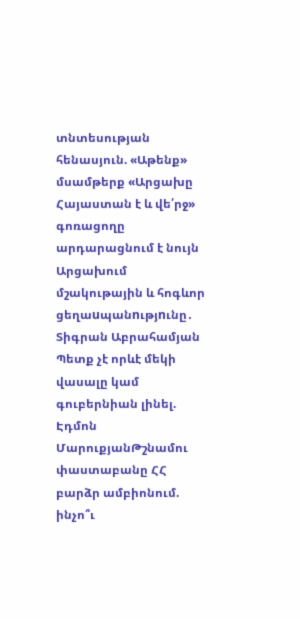տնտեսության հենասյուն. «Աթենք» մսամթերք «Արցախը Հայաստան է և վե՛րջ» գոռացողը արդարացնում է նույն Արցախում մշակութային և հոգևոր ցեղաuպանnւթյnւնը․ Տիգրան Աբրահամյան Պետք չէ որևէ մեկի վասալը կամ գուբերնիան լինել. Էդմոն ՄարուքյանԹշնամու փաստաբանը ՀՀ բարձր ամբիոնում. ինչո՞ւ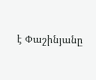է Փաշինյանը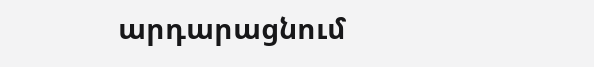արդարացնում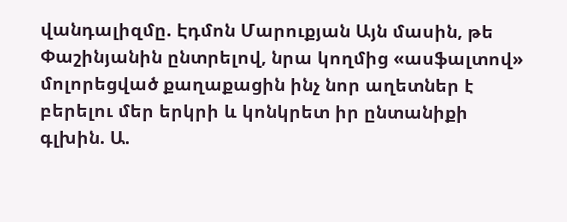վանդալիզմը. Էդմոն Մարուքյան Այն մասին, թե Փաշինյանին ընտրելով, նրա կողմից «ասֆալտով» մոլորեցված քաղաքացին ինչ նոր աղետներ է բերելու մեր երկրի և կոնկրետ իր ընտանիքի գլխին. Ա.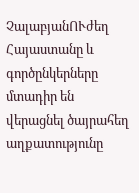ՉալաբյանՈՒժեղ Հայաստանը և գործընկերները մտադիր են վերացնել ծայրահեղ աղքատությունը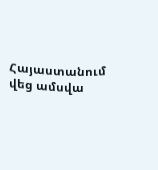Հայաստանում վեց ամսվա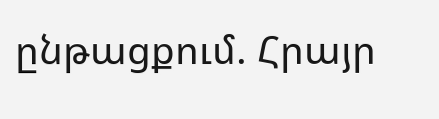ընթացքում. Հրայր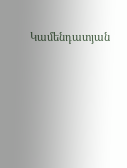Կամենդատյան